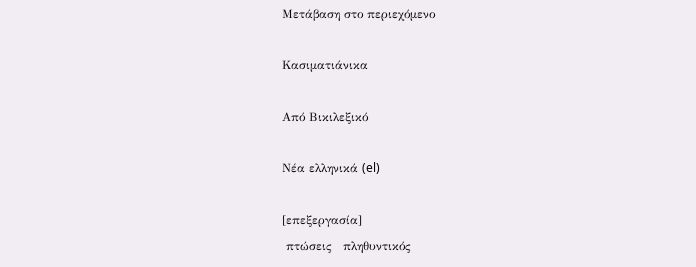Μετάβαση στο περιεχόμενο

Κασιματιάνικα

Από Βικιλεξικό

Νέα ελληνικά (el)

[επεξεργασία]
 πτώσεις   πληθυντικός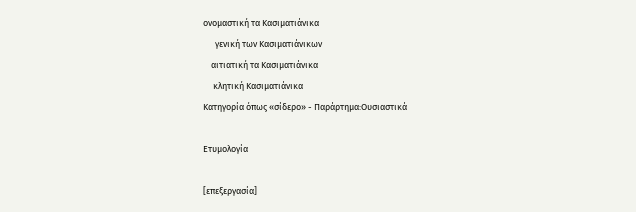ονομαστική τα Κασιματιάνικα
      γενική των Κασιματιάνικων
    αιτιατική τα Κασιματιάνικα
     κλητική Κασιματιάνικα
Κατηγορία όπως «σίδερο» - Παράρτημα:Ουσιαστικά

Ετυμολογία

[επεξεργασία]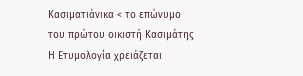Κασιματιάνικα < το επώνυμο του πρώτου οικιστή Κασιμάτης Η Ετυμολογία χρειάζεται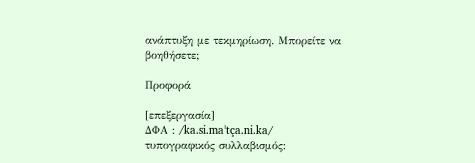ανάπτυξη με τεκμηρίωση. Μπορείτε να βοηθήσετε;

Προφορά

[επεξεργασία]
ΔΦΑ : /ka.si.maˈtça.ni.ka/
τυπογραφικός συλλαβισμός: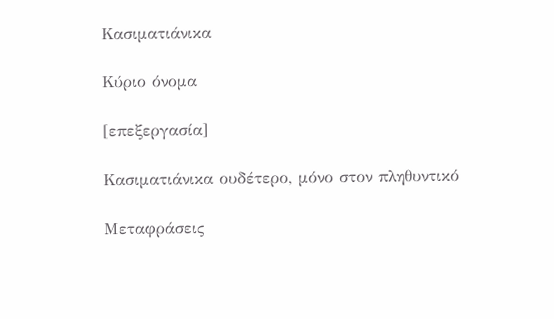Κασιματιάνικα

Κύριο όνομα

[επεξεργασία]

Κασιματιάνικα ουδέτερο, μόνο στον πληθυντικό

Μεταφράσεις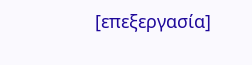[επεξεργασία]